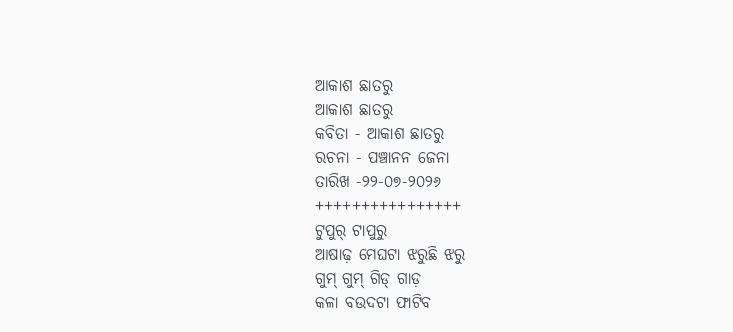ଆକାଶ ଛାତରୁ
ଆକାଶ ଛାତରୁ
କବିତା - ଆକାଶ ଛାତରୁ
ରଚନା - ପଞ୍ଚାନନ ଜେନା
ତାରିଖ -୨୨-୦୭-୨୦୨୬
++++++++++++++++
ଟୁପୁର୍ ଟାପୁରୁ
ଆଷାଢ଼ ମେଘଟା ଝରୁଛି ଝରୁ
ଗୁମ୍ ଗୁମ୍ ଗିଡ୍ ଗାଡ଼
କଳା ବଉଦଟା ଫାଟିବ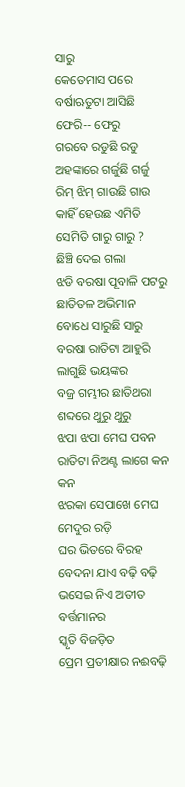ସାରୁ
କେତେମାସ ପରେ
ବର୍ଷାଋତୁଟା ଆସିଛି ଫେରି-- ଫେରୁ
ଗରବେ ରଡୁଛି ରଡୁ
ଅହଙ୍କାରେ ଗର୍ଜୁଛି ଗର୍ଜୁ
ରିମ୍ ଝିମ୍ ଗାଉଛି ଗାଉ
କାହିଁ ହେଉଛ ଏମିତି ସେମିତି ଗାରୁ ଗାରୁ ?
ଛିଞ୍ଚି ଦେଇ ଗଲା
ଝଡି ବରଷା ପୂବାଳି ପଟରୁ
ଛାତିତଳ ଅଭିମାନ ବୋଧେ ସାରୁଛି ସାରୁ
ବରଷା ରାତିଟା ଆହୁରି ଲାଗୁଛି ଭୟଙ୍କର
ବଜ୍ର ଗମ୍ଭୀର ଛାତିଥରା ଶବ୍ଦରେ ଥୁରୁ ଥୁରୁ
ଝପା ଝପା ମେଘ ପବନ
ରାତିଟା ନିଅଣ୍ଟ ଲାଗେ କନ କନ
ଝରକା ସେପାଖେ ମେଘ ମେଦୁର ରଡ଼ି
ଘର ଭିତରେ ବିରହ ବେଦନା ଯାଏ ବଢ଼ି ବଢ଼ି
ଭସେଇ ନିଏ ଅତୀତ ବର୍ତ୍ତମାନର
ସ୍କୃତି ବିଜଡ଼ିତ
ପ୍ରେମ ପ୍ରତୀକ୍ଷାର ନଈବଢ଼ି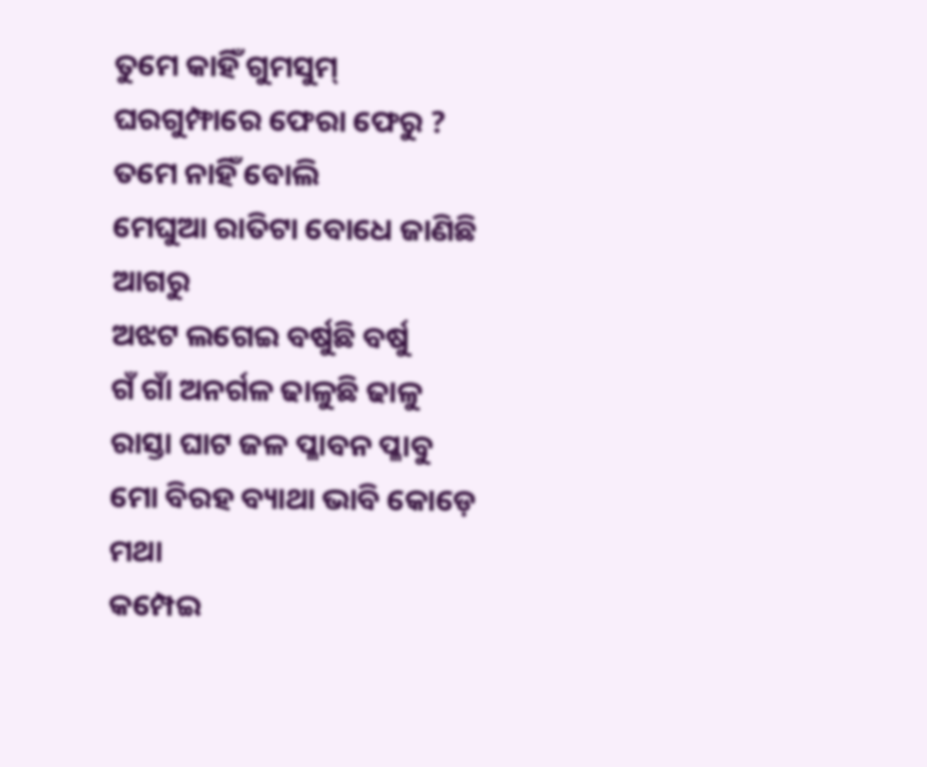ତୁମେ କାହିଁ ଗୁମସୁମ୍
ଘରଗୁମ୍ଫାରେ ଫେରା ଫେରୁ ?
ତମେ ନାହିଁ ବୋଲି
ମେଘୁଆ ରାତିଟା ବୋଧେ ଜାଣିଛି ଆଗରୁ
ଅଝଟ ଲଗେଇ ବର୍ଷୁଛି ବର୍ଷୁ
ଗଁ ଗାଁ ଅନର୍ଗଳ ଢାଳୁଛି ଢାଳୁ
ରାସ୍ତା ଘାଟ ଜଳ ପ୍ଳାବନ ପ୍ଳାବୁ
ମୋ ବିରହ ବ୍ୟାଥା ଭାବି କୋଡ଼େ ମଥା
କମ୍ପେଇ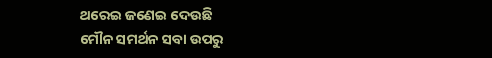ଥରେଇ ଜଣେଇ ଦେଉଛି
ମୌନ ସମର୍ଥନ ସବା ଉପରୁ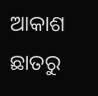ଆକାଶ ଛାତରୁ